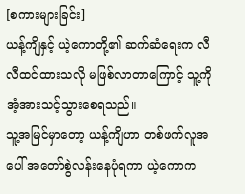[စကားများခြင်း]
ယန့်ကျိနှင့် ယဲ့ကောတို့၏ ဆက်ဆံရေးက လီလီထင်ထားသလို မဖြစ်လာတာကြောင့် သူ့ကို အံ့အားသင့်သွားစေရသည်။
သူ့အမြင်မှာတော့ ယန့်ကျိဟာ တစ်ဖက်လူအပေါ် အတော်စွဲလန်းနေပုံရကာ ယဲ့ကောက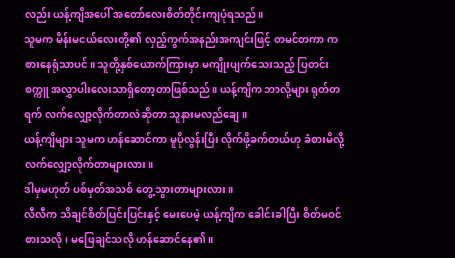လည်း ယန့်ကျိအပေါ် အတော်လေးစိတ်တိုင်းကျပုံရသည်။
သူမက မိန်းမငယ်လေးတို့၏ လှည့်ကွက်အနည်းအကျင်းဖြင့် တမင်တကာ ကစားနေရုံသာပင်။ သူတို့နှစ်ယောက်ကြားမှာ မကျိုးပျက်သေးသည့် ပြတင်းစက္ကူ အလွှာပါးလေးသာရှိတော့တာဖြစ်သည်။ ယန့်ကျိက ဘာလို့များ ရုတ်တရက် လက်လျှော့လိုက်တာလဲဆိုတာ သူနားမလည်ချေ။
ယန့်ကျိများ သူမက ဟန်ဆောင်ကာ မူပိုလွန်းပြီး လိုက်ဖို့ခက်တယ်ဟု ခံစားမိလို့ လက်လျှော့လိုက်တာများလား။
ဒါမှမဟုတ် ပစ်မှတ်အသစ် တွေ့သွားတာများလား။
လီလီက သိချင်စိတ်ပြင်းပြင်းနှင့် မေးပေမဲ့ ယန့်ကျိက ခေါင်းခါပြီး စိတ်မဝင်စားသလို၊ မဖြေချင်သလို ဟန်ဆောင်နေ၏။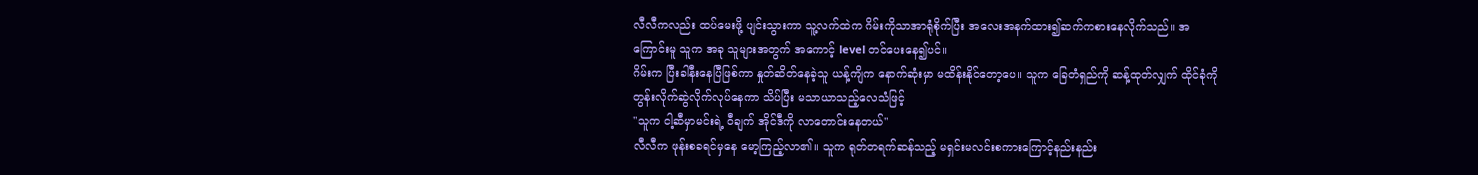လီလီကလည်း ထပ်မေးဖို့ ပျင်းသွားကာ သူ့လက်ထဲက ဂိမ်းကိုသာအာရုံစိုက်ပြီး အလေးအနက်ထား၍ဆက်ကစားနေလိုက်သည်။ အကြောင်းမူ သူက အခု သူများအတွက် အကောင့် level တင်ပေးနေ၍ပင်။
ဂိမ်းက ပြီးခါနီးနေပြီဖြစ်ကာ နှုတ်ဆိတ်နေခဲ့သူ ယန့်ကျိက နောက်ဆုံးမှာ မထိန်းနိုင်တော့ပေ။ သူက ခြေတံရှည်ကို ဆန့်ထုတ်လျှက် ထိုင်ခုံကို တွန်းလိုက်ဆွဲလိုက်လုပ်နေကာ သိပ်ပြီး မသာယာသည့်လေသံဖြင့်
"သူက ငါ့ဆီမှာမင်းရဲ့ ဝီချက် အိုင်ဒီကို လာတောင်းနေတယ်"
လီလီက ဖုန်းစခရင်မှနေ မော့ကြည့်လာ၏။ သူက ရုတ်တရက်ဆန်သည့် မရှင်းမလင်းစကားကြောင့်နည်းနည်း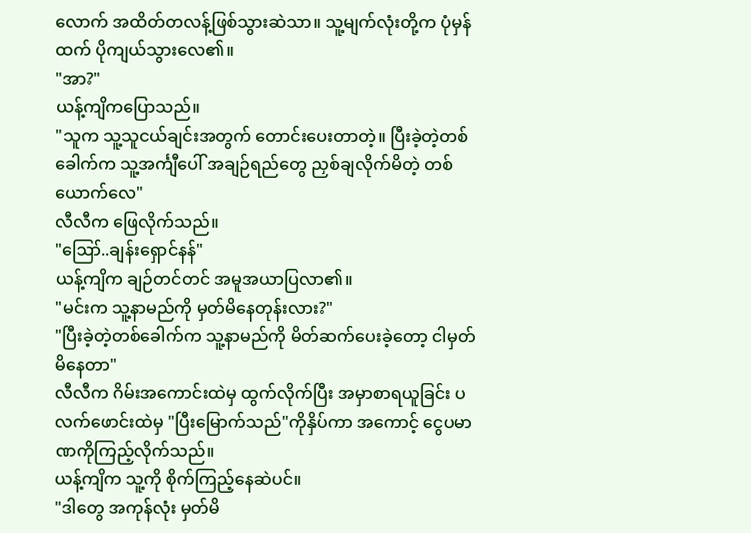လောက် အထိတ်တလန့်ဖြစ်သွားဆဲသာ။ သူ့မျက်လုံးတို့က ပုံမှန်ထက် ပိုကျယ်သွားလေ၏။
"အာ?"
ယန့်ကျိကပြောသည်။
"သူက သူ့သူငယ်ချင်းအတွက် တောင်းပေးတာတဲ့။ ပြီးခဲ့တဲ့တစ်ခေါက်က သူ့အင်္ကျီပေါ် အချဉ်ရည်တွေ ညှစ်ချလိုက်မိတဲ့ တစ်ယောက်လေ"
လီလီက ဖြေလိုက်သည်။
"ဪ..ချန်းရှောင်နန်"
ယန့်ကျိက ချဉ်တင်တင် အမူအယာပြလာ၏။
"မင်းက သူ့နာမည်ကို မှတ်မိနေတုန်းလား?"
"ပြီးခဲ့တဲ့တစ်ခေါက်က သူ့နာမည်ကို မိတ်ဆက်ပေးခဲ့တော့ ငါမှတ်မိနေတာ"
လီလီက ဂိမ်းအကောင်းထဲမှ ထွက်လိုက်ပြီး အမှာစာရယူခြင်း ပလက်ဖောင်းထဲမှ "ပြီးမြောက်သည်"ကိုနှိပ်ကာ အကောင့် ငွေပမာဏကိုကြည့်လိုက်သည်။
ယန့်ကျိက သူ့ကို စိုက်ကြည့်နေဆဲပင်။
"ဒါတွေ အကုန်လုံး မှတ်မိ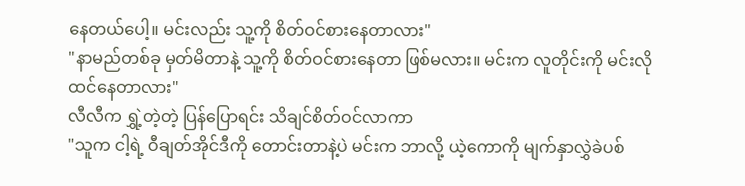နေတယ်ပေါ့။ မင်းလည်း သူ့ကို စိတ်ဝင်စားနေတာလား"
"နာမည်တစ်ခု မှတ်မိတာနဲ့ သူ့ကို စိတ်ဝင်စားနေတာ ဖြစ်မလား။ မင်းက လူတိုင်းကို မင်းလို ထင်နေတာလား"
လီလီက ရွှဲ့တဲ့တဲ့ ပြန်ပြောရင်း သိချင်စိတ်ဝင်လာကာ
"သူက ငါ့ရဲ့ ဝီချတ်အိုင်ဒီကို တောင်းတာနဲ့ပဲ မင်းက ဘာလို့ ယဲ့ကောကို မျက်နှာလွှဲခဲပစ်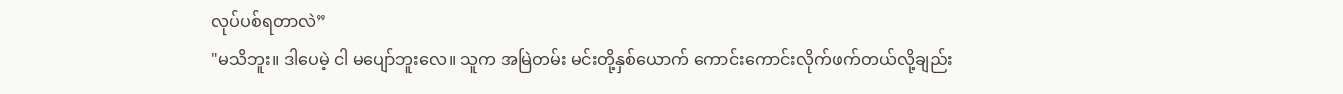လုပ်ပစ်ရတာလဲ”
"မသိဘူး။ ဒါပေမဲ့ ငါ မပျော်ဘူးလေ။ သူက အမြဲတမ်း မင်းတို့နှစ်ယောက် ကောင်းကောင်းလိုက်ဖက်တယ်လို့ချည်း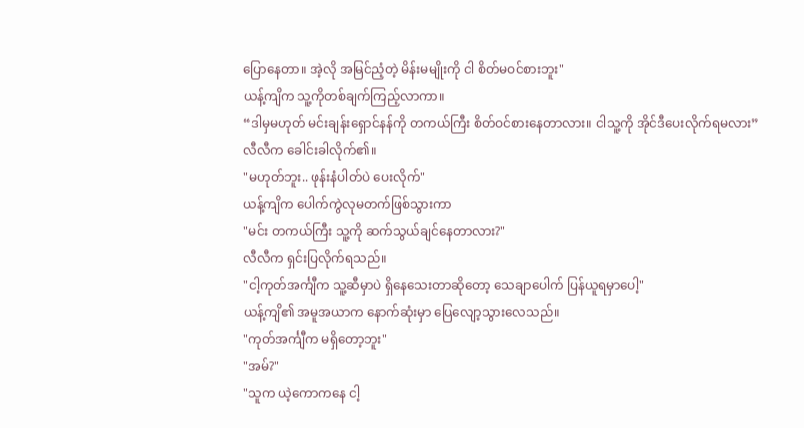ပြောနေတာ။ အဲ့လို အမြင်ညံ့တဲ့ မိန်းမမျိုးကို ငါ စိတ်မဝင်စားဘူး"
ယန့်ကျိက သူ့ကိုတစ်ချက်ကြည့်လာကာ။
“ဒါမှမဟုတ် မင်းချန်းရှောင်နန်ကို တကယ်ကြီး စိတ်ဝင်စားနေတာလား။ ငါသူ့ကို အိုင်ဒီပေးလိုက်ရမလား”
လီလီက ခေါင်းခါလိုက်၏။
"မဟုတ်ဘူး.. ဖုန်းနံပါတ်ပဲ ပေးလိုက်"
ယန့်ကျိက ပေါက်ကွဲလုမတက်ဖြစ်သွားကာ
"မင်း တကယ်ကြီး သူ့ကို ဆက်သွယ်ချင်နေတာလား?"
လီလီက ရှင်းပြလိုက်ရသည်။
"ငါ့ကုတ်အင်္ကျီက သူ့ဆီမှာပဲ ရှိနေသေးတာဆိုတော့ သေချာပေါက် ပြန်ယူရမှာပေါ့"
ယန့်ကျိ၏ အမူအယာက နောက်ဆုံးမှာ ပြေလျော့သွားလေသည်။
"ကုတ်အင်္ကျီက မရှိတော့ဘူး"
"အမ်?"
"သူက ယဲ့ကောကနေ ငါ့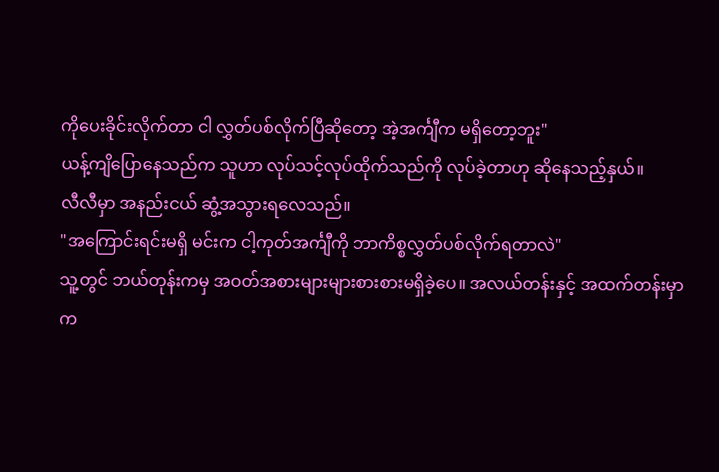ကိုပေးခိုင်းလိုက်တာ ငါ လွှတ်ပစ်လိုက်ပြီဆိုတော့ အဲ့အင်္ကျီက မရှိတော့ဘူး"
ယန့်ကျိပြောနေသည်က သူဟာ လုပ်သင့်လုပ်ထိုက်သည်ကို လုပ်ခဲ့တာဟု ဆိုနေသည့်နှယ်။
လီလီမှာ အနည်းငယ် ဆွံ့အသွားရလေသည်။
"အကြောင်းရင်းမရှိ မင်းက ငါ့ကုတ်အင်္ကျီကို ဘာကိစ္စလွှတ်ပစ်လိုက်ရတာလဲ"
သူ့တွင် ဘယ်တုန်းကမှ အဝတ်အစားများများစားစားမရှိခဲ့ပေ။ အလယ်တန်းနှင့် အထက်တန်းမှာက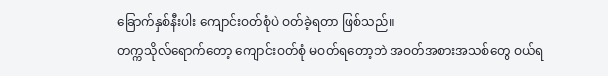ခြောက်နှစ်နီးပါး ကျောင်းဝတ်စုံပဲ ဝတ်ခဲ့ရတာ ဖြစ်သည်။
တက္ကသိုလ်ရောက်တော့ ကျောင်းဝတ်စုံ မဝတ်ရတော့ဘဲ အဝတ်အစားအသစ်တွေ ဝယ်ရ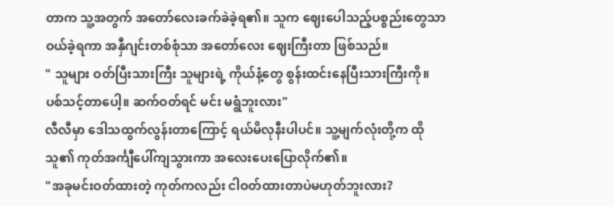တာက သူ့အတွက် အတော်လေးခက်ခဲခဲ့ရ၏။ သူက ဈေးပေါသည့်ပစ္စည်းတွေသာ ဝယ်ခဲ့ရကာ အနှီဂျင်းတစ်စုံသာ အတော်လေး ဈေးကြီးတာ ဖြစ်သည်။
" သူများ ဝတ်ပြီးသားကြီး သူများရဲ့ ကိုယ်နံ့တွေ စွန်းထင်းနေပြီးသားကြီးကို။ ပစ်သင့်တာပေါ့။ ဆက်ဝတ်ရင် မင်း မရွံဘူးလား"
လီလီမှာ ဒေါသထွက်လွန်းတာကြောင့် ရယ်မိလုနီးပါပင်။ သူ့မျက်လုံးတို့က ထိုသူ၏ ကုတ်အင်္ကျီပေါ်ကျသွားကာ အလေးပေးပြောလိုက်၏။
"အခုမင်းဝတ်ထားတဲ့ ကုတ်ကလည်း ငါဝတ်ထားတာပဲမဟုတ်ဘူးလား?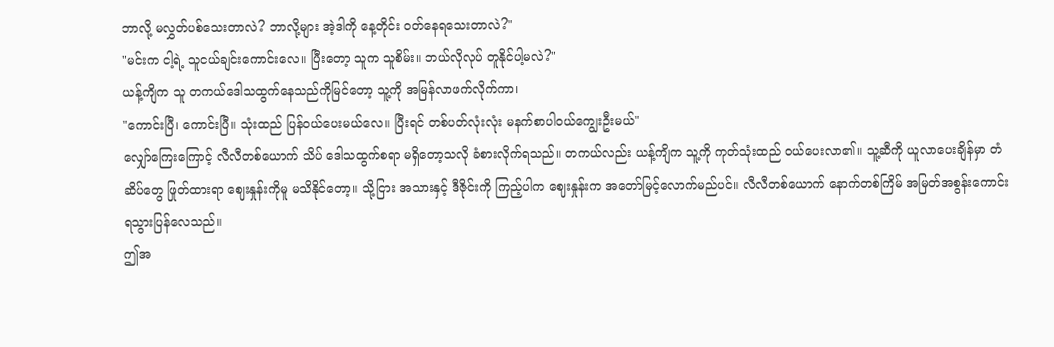ဘာလို့ မလွှတ်ပစ်သေးတာလဲ? ဘာလို့များ အဲ့ဒါကို နေ့တိုင်း ဝတ်နေရသေးတာလဲ?"
"မင်းက ငါ့ရဲ့ သူငယ်ချင်းကောင်းလေ။ ပြီးတော့ သူက သူစိမ်း။ ဘယ်လိုလုပ် တူနိုင်ပါ့မလဲ?"
ယန့်ကျိက သူ တကယ်ဒေါသထွက်နေသည်ကိုမြင်တော့ သူ့ကို အမြန်လာဖက်လိုက်ကာ၊
"ကောင်းပြီ၊ ကောင်းပြီ။ သုံးထည် ပြန်ဝယ်ပေးမယ်လေ။ ပြီးရင် တစ်ပတ်လုံးလုံး မနက်စာပါဝယ်ကျွေးဦးမယ်"
လျှော်ကြေးကြောင့် လီလီတစ်ယောက် သိပ် ဒေါသထွက်စရာ မရှိတော့သလို ခံစားလိုက်ရသည်။ တကယ်လည်း ယန့်ကျိက သူ့ကို ကုတ်သုံးထည် ဝယ်ပေးလာ၏။ သူ့ဆီကို ယူလာပေးချိန်မှာ တံဆိပ်တွေ ဖြုတ်ထားရာ ဈေးနှုန်းကိုမူ မသိနိုင်တော့။ သို့ငြား အသားနှင့် ဒီဇိုင်းကို ကြည့်ပါက ဈေးနှုန်းက အတော်မြင့်လောက်မည်ပင်။ လီလီတစ်ယောက် နောက်တစ်ကြိမ် အမြတ်အစွန်းကောင်း ရသွားပြန်လေသည်။
ဤအ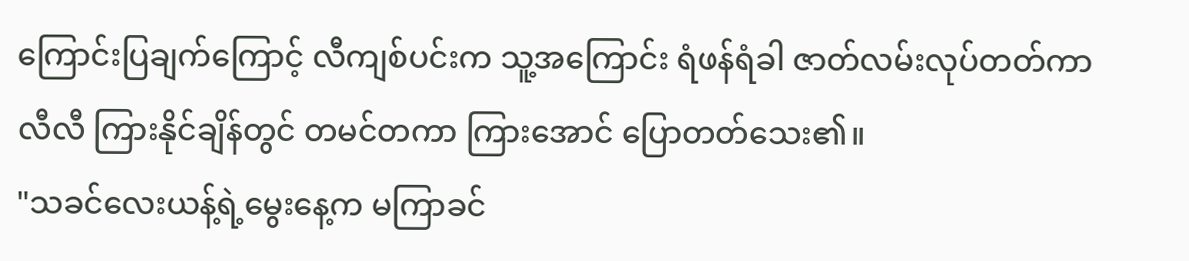ကြောင်းပြချက်ကြောင့် လီကျစ်ပင်းက သူ့အကြောင်း ရံဖန်ရံခါ ဇာတ်လမ်းလုပ်တတ်ကာ လီလီ ကြားနိုင်ချိန်တွင် တမင်တကာ ကြားအောင် ပြောတတ်သေး၏။
"သခင်လေးယန့်ရဲ့မွေးနေ့က မကြာခင်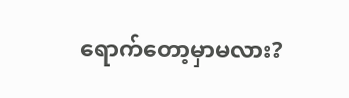ရောက်တော့မှာမလား?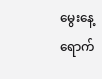မွေးနေ့ရောက်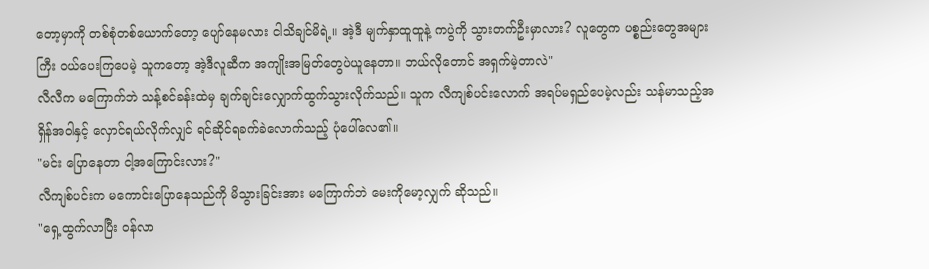တော့မှာကို တစ်စုံတစ်ယောက်တော့ ပျော်နေမလား ငါသိချင်မိရဲ့။ အဲ့ဒီ မျက်နှာထူထူနဲ့ ကပွဲကို သွားတက်ဦးမှာလား? လူတွေက ပစ္စည်းတွေအများကြီး ဝယ်ပေးကြပေမဲ့ သူကတော့ အဲ့ဒီလူဆီက အကျိုးအမြတ်တွေပဲယူနေတာ။ ဘယ်လိုတောင် အရှက်မဲ့တာလဲ"
လီလီက မကြောက်ဘဲ သန့်စင်ခန်းထဲမှ ချက်ချင်းလျှောက်ထွက်သွားလိုက်သည်။ သူက လီကျစ်ပင်းလောက် အရပ်မရှည်ပေမဲ့လည်း သန်မာသည့်အရှိန်အဝါနှင့် လှောင်ရယ်လိုက်လျှင် ရင်ဆိုင်ရခက်ခဲလောက်သည့် ပုံပေါ်လေ၏။
"မင်း ပြောနေတာ ငါ့အကြောင်းလား?"
လီကျစ်ပင်းက မကောင်းပြောနေသည်ကို မိသွားခြင်းအား မကြောက်ဘဲ မေးကိုမော့လျှက် ဆိုသည်။
"ရှေ့ထွက်လာပြီး ဝန်လာ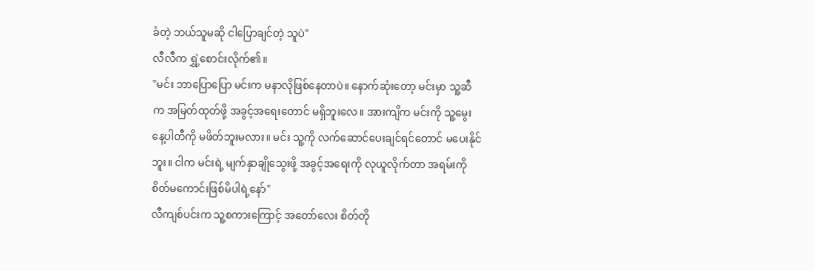ခံတဲ့ ဘယ်သူမဆို ငါပြောချင်တဲ့ သူပဲ"
လီလီက ရွှဲ့စောင်းလိုက်၏။
"မင်း ဘာပြောပြော မင်းက မနာလိုဖြစ်နေတာပဲ။ နောက်ဆုံးတော့ မင်းမှာ သူ့ဆီက အမြတ်ထုတ်ဖို့ အခွင့်အရေးတောင် မရှိဘူးလေ။ အားကျိက မင်းကို သူ့မွေးနေ့ပါတီကို မဖိတ်ဘူးမလား။ မင်း သူ့ကို လက်ဆောင်ပေးချင်ရင်တောင် မပေးနိုင်ဘူး။ ငါက မင်းရဲ့ မျက်နှာချိုသွေးဖို့ အခွင့်အရေးကို လုယူလိုက်တာ အရမ်းကို စိတ်မကောင်းဖြစ်မိပါရဲ့နော်"
လီကျစ်ပင်းက သူ့စကားကြောင့် အတော်လေး စိတ်တို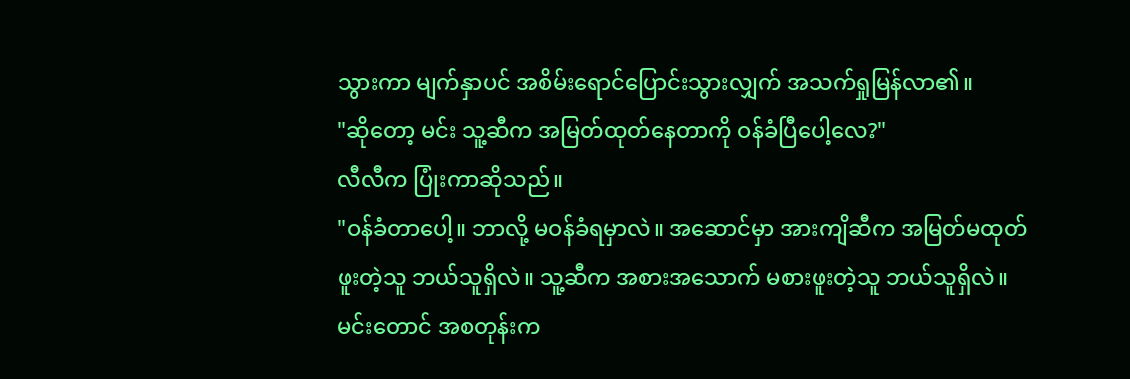သွားကာ မျက်နှာပင် အစိမ်းရောင်ပြောင်းသွားလျှက် အသက်ရှုမြန်လာ၏။
"ဆိုတော့ မင်း သူ့ဆီက အမြတ်ထုတ်နေတာကို ဝန်ခံပြီပေါ့လေ?"
လီလီက ပြုံးကာဆိုသည်။
"ဝန်ခံတာပေါ့။ ဘာလို့ မဝန်ခံရမှာလဲ။ အဆောင်မှာ အားကျိဆီက အမြတ်မထုတ်ဖူးတဲ့သူ ဘယ်သူရှိလဲ။ သူ့ဆီက အစားအသောက် မစားဖူးတဲ့သူ ဘယ်သူရှိလဲ။ မင်းတောင် အစတုန်းက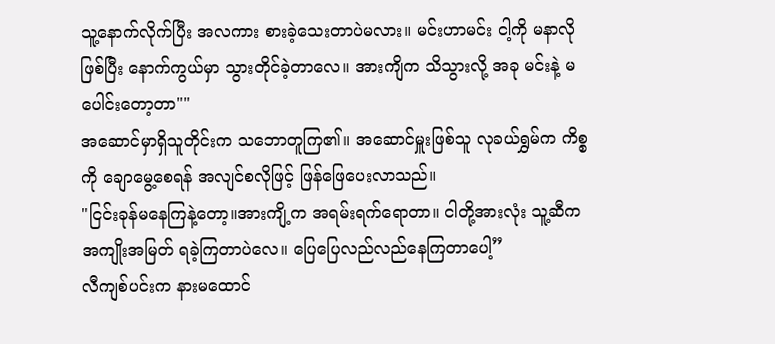သူ့နောက်လိုက်ပြီး အလကား စားခဲ့သေးတာပဲမလား။ မင်းဟာမင်း ငါ့ကို မနာလိုဖြစ်ပြီး နောက်ကွယ်မှာ သွားတိုင်ခဲ့တာလေ။ အားကျိက သိသွားလို့ အခု မင်းနဲ့ မပေါင်းတော့တာ""
အဆောင်မှာရှိသူတိုင်းက သဘောတူကြ၏။ အဆောင်မှူးဖြစ်သူ လုခယ်ရွှမ်က ကိစ္စကို ချောမွေ့စေရန် အလျင်စလိုဖြင့် ဖြန်ဖြေပေးလာသည်။
"ငြင်းခုန်မနေကြနဲ့တော့။အားကျိ့က အရမ်းရက်ရောတာ။ ငါတို့အားလုံး သူ့ဆီက အကျိုးအမြတ် ရခဲ့ကြတာပဲလေ။ ပြေပြေလည်လည်နေကြတာပေါ့”
လီကျစ်ပင်းက နားမထောင်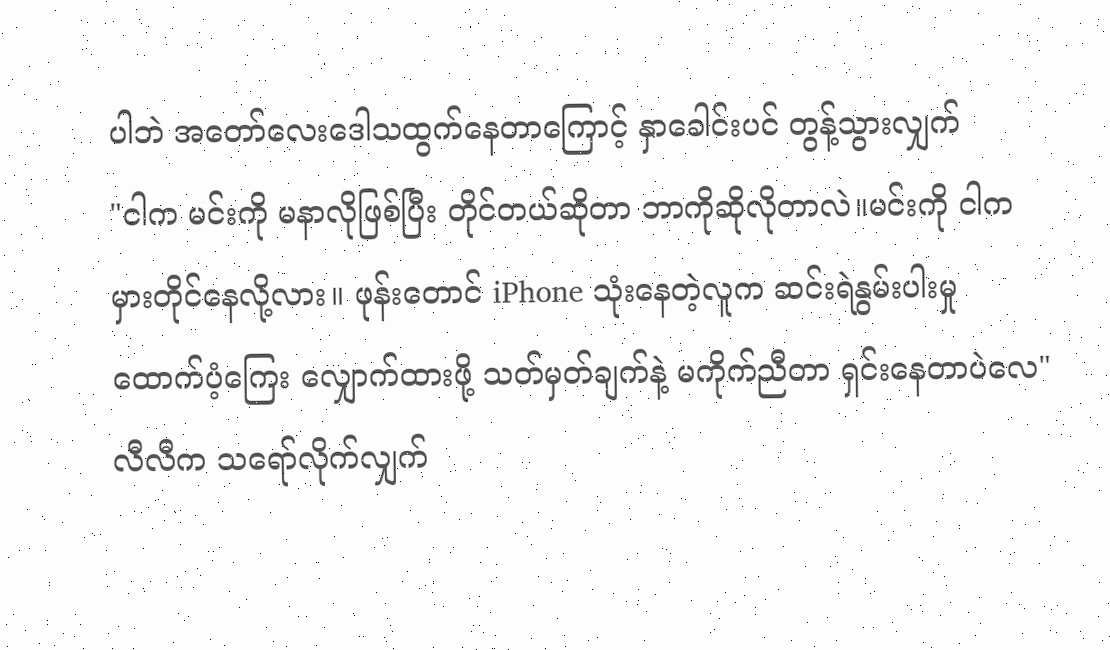ပါဘဲ အတော်လေးဒေါသထွက်နေတာကြောင့် နှာခေါင်းပင် တွန့်သွားလျှက်
"ငါက မင်းကို မနာလိုဖြစ်ပြီး တိုင်တယ်ဆိုတာ ဘာကိုဆိုလိုတာလဲ။မင်းကို ငါက မှားတိုင်နေလို့လား။ ဖုန်းတောင် iPhone သုံးနေတဲ့လူက ဆင်းရဲနွမ်းပါးမှု ထောက်ပံ့ကြေး လျှောက်ထားဖို့ သတ်မှတ်ချက်နဲ့ မကိုက်ညီတာ ရှင်းနေတာပဲလေ"
လီလီက သရော်လိုက်လျှက်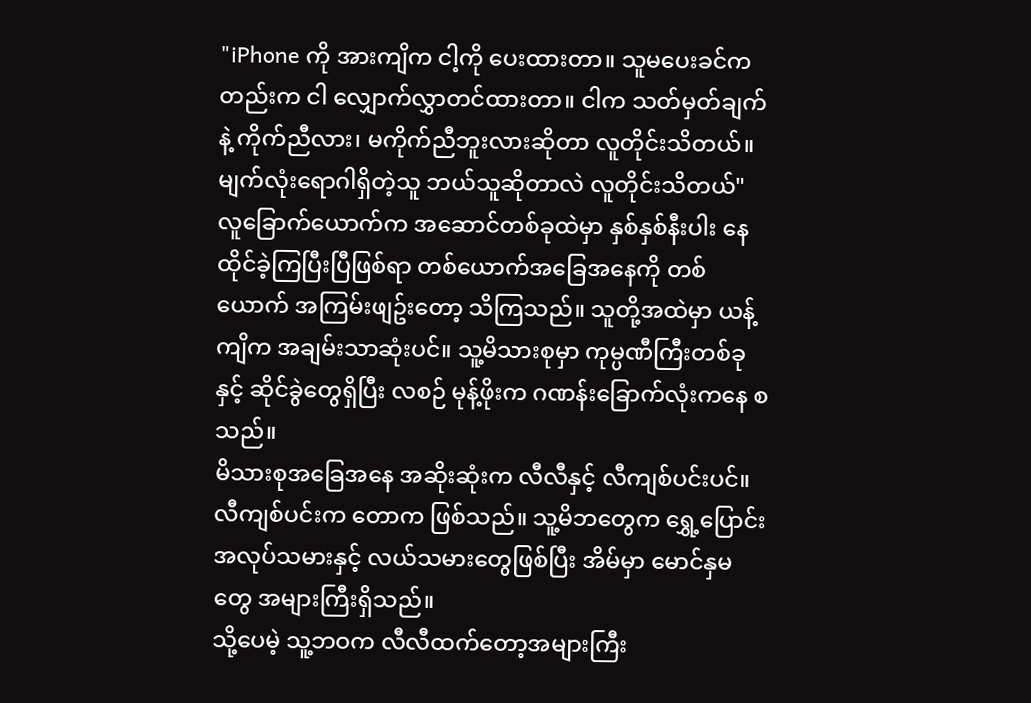"iPhone ကို အားကျိက ငါ့ကို ပေးထားတာ။ သူမပေးခင်ကတည်းက ငါ လျှောက်လွှာတင်ထားတာ။ ငါက သတ်မှတ်ချက်နဲ့ ကိုက်ညီလား၊ မကိုက်ညီဘူးလားဆိုတာ လူတိုင်းသိတယ်။မျက်လုံးရောဂါရှိတဲ့သူ ဘယ်သူဆိုတာလဲ လူတိုင်းသိတယ်"
လူခြောက်ယောက်က အဆောင်တစ်ခုထဲမှာ နှစ်နှစ်နီးပါး နေထိုင်ခဲ့ကြပြီးပြီဖြစ်ရာ တစ်ယောက်အခြေအနေကို တစ်ယောက် အကြမ်းဖျဥ်းတော့ သိကြသည်။ သူတို့အထဲမှာ ယန့်ကျိက အချမ်းသာဆုံးပင်။ သူ့မိသားစုမှာ ကုမ္ပဏီကြီးတစ်ခုနှင့် ဆိုင်ခွဲတွေရှိပြီး လစဉ် မုန့်ဖိုးက ဂဏန်းခြောက်လုံးကနေ စသည်။
မိသားစုအခြေအနေ အဆိုးဆုံးက လီလီနှင့် လီကျစ်ပင်းပင်။ လီကျစ်ပင်းက တောက ဖြစ်သည်။ သူ့မိဘတွေက ရွှေ့ပြောင်းအလုပ်သမားနှင့် လယ်သမားတွေဖြစ်ပြီး အိမ်မှာ မောင်နှမတွေ အများကြီးရှိသည်။
သို့ပေမဲ့ သူ့ဘဝက လီလီထက်တော့အများကြီး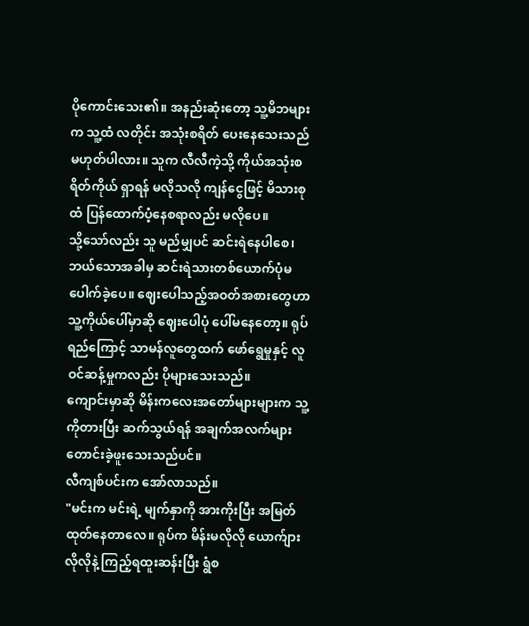ပိုကောင်းသေး၏။ အနည်းဆုံးတော့ သူ့မိဘများက သူ့ထံ လတိုင်း အသုံးစရိတ် ပေးနေသေးသည်မဟုတ်ပါလား။ သူက လီလီကဲ့သို့ ကိုယ်အသုံးစရိတ်ကိုယ် ရှာရန် မလိုသလို ကျန်ငွေဖြင့် မိသားစုထံ ပြန်ထောက်ပံ့နေစရာလည်း မလိုပေ။
သို့သော်လည်း သူ မည်မျှပင် ဆင်းရဲနေပါစေ၊ ဘယ်သောအခါမှ ဆင်းရဲသားတစ်ယောက်ပုံမပေါက်ခဲ့ပေ။ ဈေးပေါသည့်အဝတ်အစားတွေဟာ သူ့ကိုယ်ပေါ်မှာဆို ဈေးပေါပုံ ပေါ်မနေတော့။ ရုပ်ရည်ကြောင့် သာမန်လူတွေထက် ဖော်ရွေမှုနှင့် လူဝင်ဆန့်မှုကလည်း ပိုများသေးသည်။
ကျောင်းမှာဆို မိန်းကလေးအတော်များများက သူ့ကိုတားပြီး ဆက်သွယ်ရန် အချက်အလက်များ တောင်းခဲ့ဖူးသေးသည်ပင်။
လီကျစ်ပင်းက အော်လာသည်။
"မင်းက မင်းရဲ့ မျက်နှာကို အားကိုးပြီး အမြတ်ထုတ်နေတာလေ။ ရုပ်က မိန်းမလိုလို ယောက်ျားလိုလိုနဲ့ ကြည့်ရထူးဆန်းပြီး ရွံစ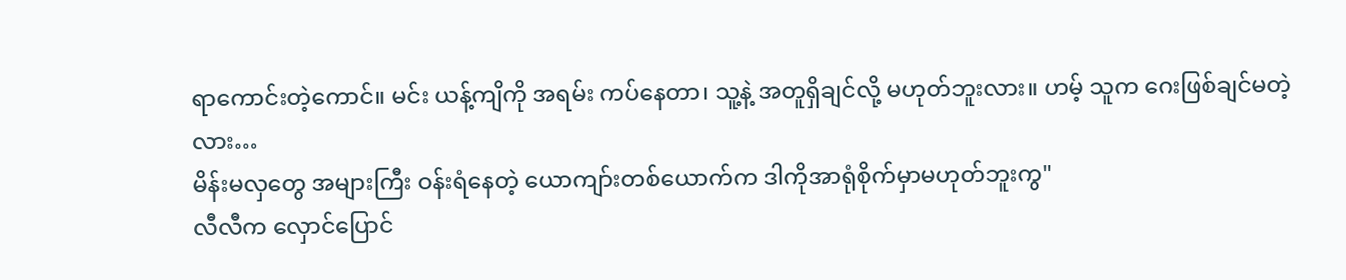ရာကောင်းတဲ့ကောင်။ မင်း ယန့်ကျိကို အရမ်း ကပ်နေတာ၊ သူ့နဲ့ အတူရှိချင်လို့ မဟုတ်ဘူးလား။ ဟမ့် သူက ဂေးဖြစ်ချင်မတဲ့လား…
မိန်းမလှတွေ အများကြီး ဝန်းရံနေတဲ့ ယောကျာ်းတစ်ယောက်က ဒါကိုအာရုံစိုက်မှာမဟုတ်ဘူးကွ"
လီလီက လှောင်ပြောင်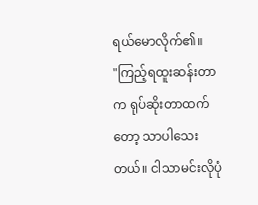ရယ်မောလိုက်၏။
"ကြည့်ရထူးဆန်းတာက ရုပ်ဆိုးတာထက်တော့ သာပါသေးတယ်။ ငါသာမင်းလိုပုံ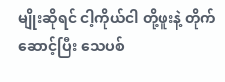မျိုးဆိုရင် ငါ့ကိုယ်ငါ တို့ဖူးနဲ့ တိုက်ဆောင့်ပြီး သေပစ်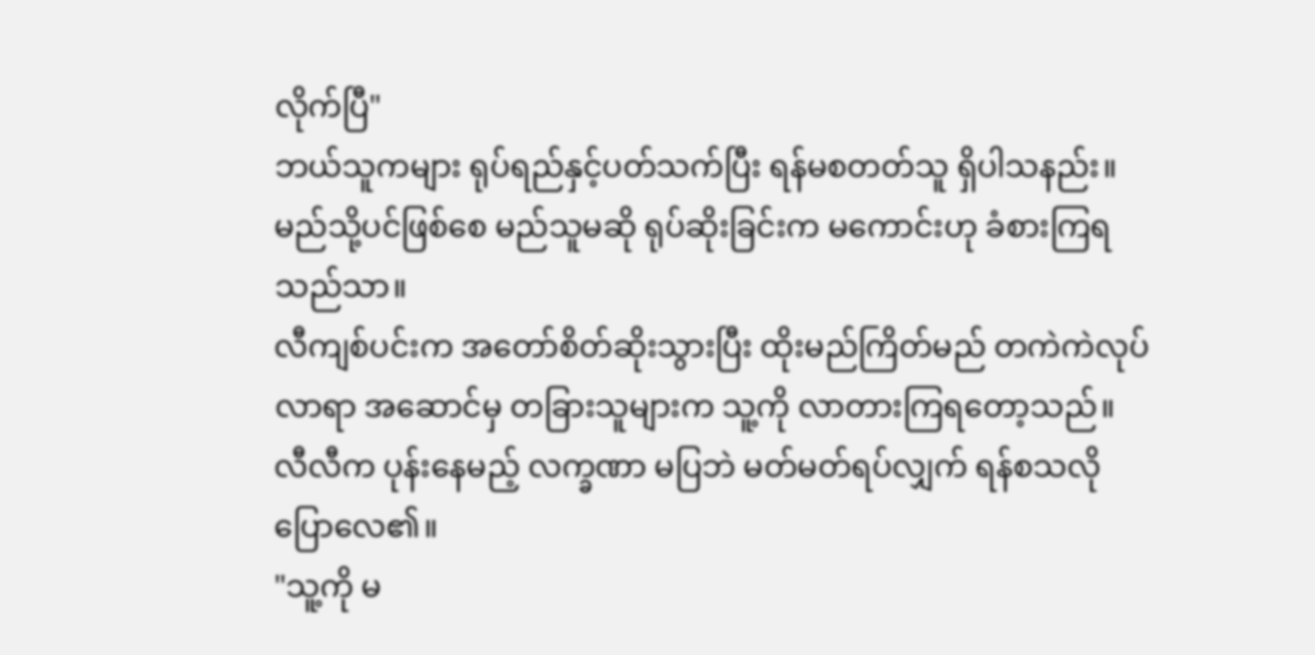လိုက်ပြီ"
ဘယ်သူကများ ရုပ်ရည်နှင့်ပတ်သက်ပြီး ရန်မစတတ်သူ ရှိပါသနည်း။
မည်သို့ပင်ဖြစ်စေ မည်သူမဆို ရုပ်ဆိုးခြင်းက မကောင်းဟု ခံစားကြရသည်သာ။
လီကျစ်ပင်းက အတော်စိတ်ဆိုးသွားပြီး ထိုးမည်ကြိတ်မည် တကဲကဲလုပ်လာရာ အဆောင်မှ တခြားသူများက သူ့ကို လာတားကြရတော့သည်။ လီလီက ပုန်းနေမည့် လက္ခဏာ မပြဘဲ မတ်မတ်ရပ်လျှက် ရန်စသလို ပြောလေ၏။
"သူ့ကို မ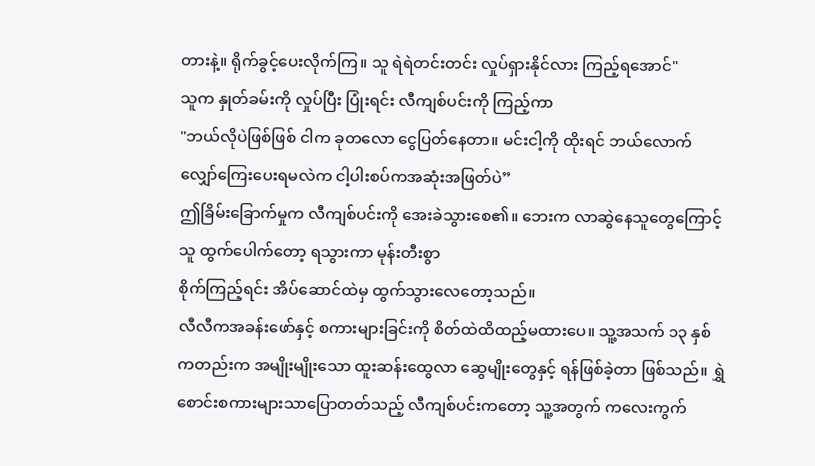တားနဲ့။ ရိုက်ခွင့်ပေးလိုက်ကြ။ သူ ရဲရဲတင်းတင်း လှုပ်ရှားနိုင်လား ကြည့်ရအောင်"
သူက နှုတ်ခမ်းကို လှုပ်ပြီး ပြုံးရင်း လီကျစ်ပင်းကို ကြည့်ကာ
"ဘယ်လိုပဲဖြစ်ဖြစ် ငါက ခုတလော ငွေပြတ်နေတာ။ မင်းငါ့ကို ထိုးရင် ဘယ်လောက်လျှော်ကြေးပေးရမလဲက ငါ့ပါးစပ်ကအဆုံးအဖြတ်ပဲ”
ဤခြိမ်းခြောက်မှုက လီကျစ်ပင်းကို အေးခဲသွားစေ၏။ ဘေးက လာဆွဲနေသူတွေကြောင့် သူ ထွက်ပေါက်တော့ ရသွားကာ မုန်းတီးစွာ
စိုက်ကြည့်ရင်း အိပ်ဆောင်ထဲမှ ထွက်သွားလေတော့သည်။
လီလီကအခန်းဖော်နှင့် စကားများခြင်းကို စိတ်ထဲထိထည့်မထားပေ။ သူ့အသက် ၁၃ နှစ်ကတည်းက အမျိုးမျိုးသော ထူးဆန်းထွေလာ ဆွေမျိုးတွေနှင့် ရန်ဖြစ်ခဲ့တာ ဖြစ်သည်။ ရွှဲစောင်းစကားများသာပြောတတ်သည့် လီကျစ်ပင်းကတော့ သူ့အတွက် ကလေးကွက်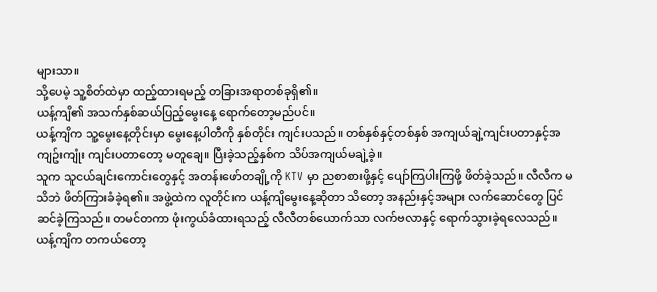များသာ။
သို့ပေမဲ့ သူ့စိတ်ထဲမှာ ထည့်ထားရမည့် တခြားအရာတစ်ခုရှိ၏။
ယန့်ကျိ၏ အသက်နှစ်ဆယ်ပြည့်မွေးနေ့ ရောက်တော့မည်ပင်။
ယန့်ကျိက သူ့မွေးနေ့တိုင်းမှာ မွေးနေ့ပါတီကို နှစ်တိုင်း ကျင်းပသည်။ တစ်နှစ်နှင့်တစ်နှစ် အကျယ်ချဲ့ကျင်းပတာနှင့်အကျဥ်းကျုံး ကျင်းပတာတော့ မတူချေ။ ပြီးခဲ့သည့်နှစ်က သိပ်အကျယ်မချဲ့ခဲ့။
သူက သူငယ်ချင်းကောင်းတွေနှင့် အတန်းဖော်တချို့ကို KTV မှာ ညစာစားဖို့နှင့် ပျော်ကြပါးကြဖို့ ဖိတ်ခဲ့သည်။ လီလီက မသိဘဲ ဖိတ်ကြားခံခဲ့ရ၏။ အဖွဲ့ထဲက လူတိုင်းက ယန့်ကျိမွေးနေ့ဆိုတာ သိတော့ အနည်းနှင့်အများ လက်ဆောင်တွေ ပြင်ဆင်ခဲ့ကြသည်။ တမင်တကာ ဖုံးကွယ်ခံထားရသည့် လီလီတစ်ယောက်သာ လက်ဗလာနှင့် ရောက်သွားခဲ့ရလေသည်။
ယန့်ကျိက တကယ်တော့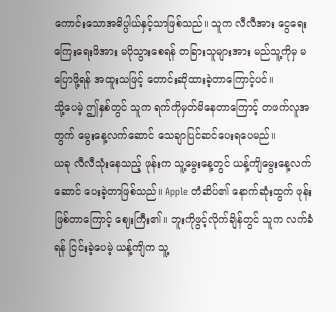ကောင်းသောအဓိပ္ပါယ်နှင့်သာဖြစ်သည်။ သူက လီလီအား ငွေရေးကြေးရေးဖိအား မပိုသွားစေရန် တခြားသူများအား မည်သူ့ကိုမှ မပြောဖို့ရန် အထူးသဖြင့် တောင်းဆိုထားခဲ့တာကြောင့်ပင်။
သို့ပေမဲ့ ဤနှစ်တွင် သူက ရက်ကိုမှတ်မိနေတာကြောင့် တဖက်လူအတွက် မွေးနေ့လက်ဆောင် သေချာပြင်ဆင်ပေးရပေမည်။
ယခု လီလီသုံးနေသည့် ဖုန်းက သူ့မွေးနေ့တွင် ယန့်ကျိမွေးနေ့လက်ဆောင် ပေးခဲ့တာဖြစ်သည်။ Apple တံဆိပ်၏ နောက်ဆုံးထွက် ဖုန်းဖြစ်တာကြောင့် ဈေးကြီး၏။ ဘူးကိုဖွင့်လိုက်ချိန်တွင် သူက လက်ခံရန် ငြင်းခဲ့ပေမဲ့ ယန့်ကျိက သူ့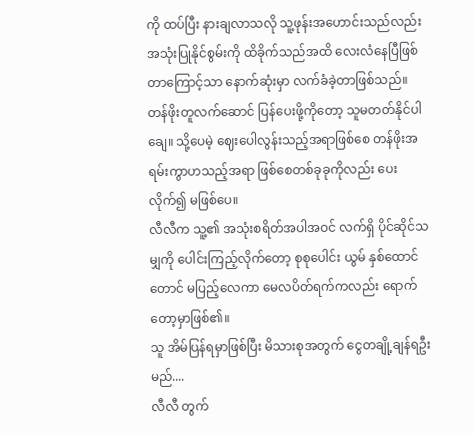ကို ထပ်ပြီး နားချလာသလို သူ့ဖုန်းအဟောင်းသည်လည်း အသုံးပြုနိုင်စွမ်းကို ထိခိုက်သည်အထိ လေးလံနေပြီဖြစ်တာကြောင့်သာ နောက်ဆုံးမှာ လက်ခံခဲ့တာဖြစ်သည်။
တန်ဖိုးတူလက်ဆောင် ပြန်ပေးဖို့ကိုတော့ သူမတတ်နိုင်ပါချေ။ သို့ပေမဲ့ ဈေးပေါလွန်းသည့်အရာဖြစ်စေ တန်ဖိုးအရမ်းကွာဟသည့်အရာ ဖြစ်စေတစ်ခုခုကိုလည်း ပေးလိုက်၍ မဖြစ်ပေ။
လီလီက သူ့၏ အသုံးစရိတ်အပါအဝင် လက်ရှိ ပိုင်ဆိုင်သမျှကို ပေါင်းကြည့်လိုက်တော့ စုစုပေါင်း ယွမ် နှစ်ထောင်တောင် မပြည့်လေကာ မေလပိတ်ရက်ကလည်း ရောက်တော့မှာဖြစ်၏။
သူ အိမ်ပြန်ရမှာဖြစ်ပြီး မိသားစုအတွက် ငွေတချို့ချန်ရဦးမည်....
လီလီ တွက်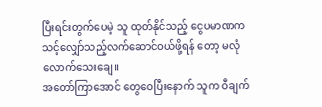ပြီးရင်းတွက်ပေမဲ့ သူ ထုတ်နိုင်သည့် ငွေပမာဏက သင့်လျှော်သည့်လက်ဆောင်ဝယ်ဖို့ရန် တော့ မလုံလောက်သေးချေ။
အတော်ကြာအောင် တွေဝေပြီးနောက် သူက ဝီချက်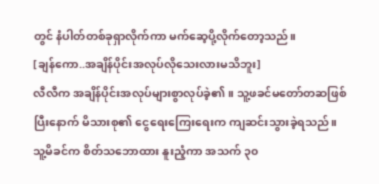တွင် နံပါတ်တစ်ခုရှာလိုက်ကာ မက်ဆေ့ပို့လိုက်တော့သည်။
[ချန်ကော..အချိန်ပိုင်းအလုပ်လိုသေးလားမသိဘူး]
လီလီက အချိန်ပိုင်းအလုပ်များစွာလုပ်ခဲ့၏။ သူ့ဖခင်မတော်တဆဖြစ်ပြီးနောက် မိသားစု၏ ငွေရေးကြေးရေးက ကျဆင်းသွားခဲ့ရသည်။ သူ့မိခင်က စိတ်သဘောထား နူးညံ့ကာ အသက် ၃၀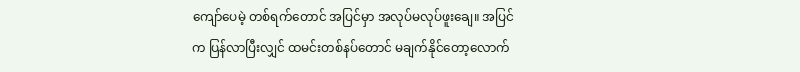ကျော်ပေမဲ့ တစ်ရက်တောင် အပြင်မှာ အလုပ်မလုပ်ဖူးချေ။ အပြင်က ပြန်လာပြီးလျှင် ထမင်းတစ်နပ်တောင် မချက်နိုင်တော့လောက်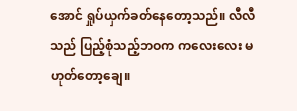အောင် ရှုပ်ယှက်ခတ်နေတော့သည်။ လီလီသည် ပြည့်စုံသည့်ဘဝက ကလေးလေး မဟုတ်တော့ချေ။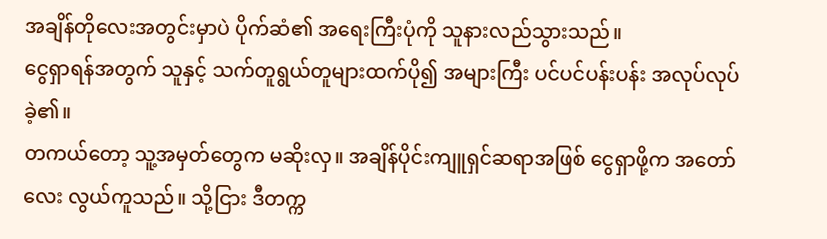အချိန်တိုလေးအတွင်းမှာပဲ ပိုက်ဆံ၏ အရေးကြီးပုံကို သူနားလည်သွားသည်။
ငွေရှာရန်အတွက် သူနှင့် သက်တူရွယ်တူများထက်ပို၍ အများကြီး ပင်ပင်ပန်းပန်း အလုပ်လုပ်ခဲ့၏။
တကယ်တော့ သူ့အမှတ်တွေက မဆိုးလှ။ အချိန်ပိုင်းကျူရှင်ဆရာအဖြစ် ငွေရှာဖို့က အတော်လေး လွယ်ကူသည်။ သို့ငြား ဒီတက္က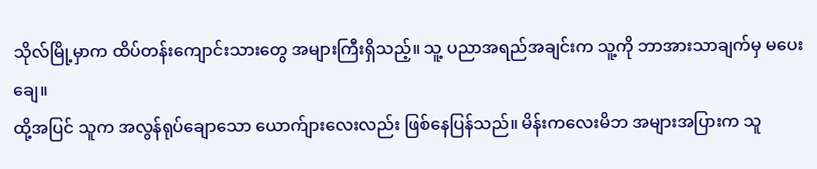သိုလ်မြို့မှာက ထိပ်တန်းကျောင်းသားတွေ အများကြီးရှိသည့်။ သူ့ ပညာအရည်အချင်းက သူ့ကို ဘာအားသာချက်မှ မပေးချေ။
ထို့အပြင် သူက အလွန်ရုပ်ချောသော ယောက်ျားလေးလည်း ဖြစ်နေပြန်သည်။ မိန်းကလေးမိဘ အများအပြားက သူ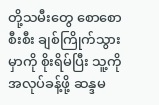တို့သမီးတွေ စောစောစီးစီး ချစ်ကြိုက်သွားမှာကို စိုးရိမ်ပြီး သူ့ကို အလုပ်ခန့်ဖို့ ဆန္ဒမ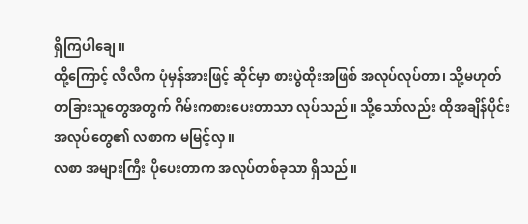ရှိကြပါချေ။
ထို့ကြောင့် လီလီက ပုံမှန်အားဖြင့် ဆိုင်မှာ စားပွဲထိုးအဖြစ် အလုပ်လုပ်တာ၊ သို့မဟုတ် တခြားသူတွေအတွက် ဂိမ်းကစားပေးတာသာ လုပ်သည်။ သို့သော်လည်း ထိုအချိန်ပိုင်းအလုပ်တွေ၏ လစာက မမြင့်လှ။
လစာ အများကြီး ပိုပေးတာက အလုပ်တစ်ခုသာ ရှိသည်။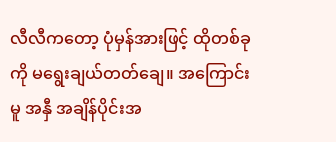လီလီကတော့ ပုံမှန်အားဖြင့် ထိုတစ်ခုကို မရွေးချယ်တတ်ချေ။ အကြောင်းမူ အနှီ အချိန်ပိုင်းအ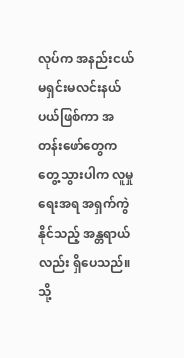လုပ်က အနည်းငယ် မရှင်းမလင်းနယ်ပယ်ဖြစ်ကာ အတန်းဖော်တွေက တွေ့သွားပါက လူမှုရေးအရ အရှက်ကွဲနိုင်သည့် အန္တရာယ်လည်း ရှိပေသည်။
သို့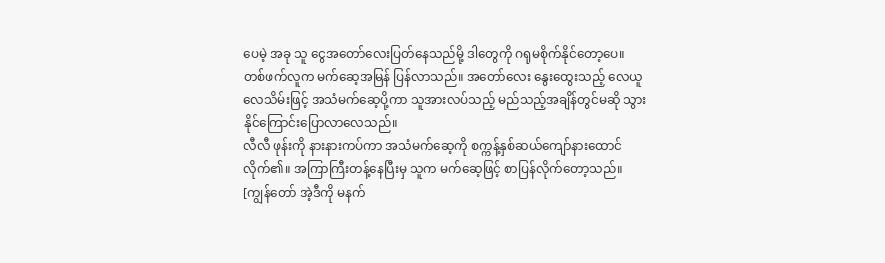ပေမဲ့ အခု သူ ငွေအတော်လေးပြတ်နေသည်မို့ ဒါတွေကို ဂရုမစိုက်နိုင်တော့ပေ။
တစ်ဖက်လူက မက်ဆေ့အမြန် ပြန်လာသည်။ အတော်လေး နွေးထွေးသည့် လေယူလေသိမ်းဖြင့် အသံမက်ဆေ့ပို့ကာ သူအားလပ်သည့် မည်သည့်အချိန်တွင်မဆို သွားနိုင်ကြောင်းပြောလာလေသည်။
လီလီ ဖုန်းကို နားနားကပ်ကာ အသံမက်ဆေ့ကို စက္ကန့်နှစ်ဆယ်ကျော်နားထောင်လိုက်၏။ အကြာကြီးတန့်နေပြီးမှ သူက မက်ဆေ့ဖြင့် စာပြန်လိုက်တော့သည်။
[ကျွန်တော် အဲ့ဒီကို မနက်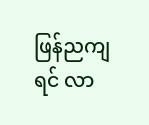ဖြန်ညကျရင် လာ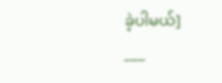ခဲ့ပါမယ်]
___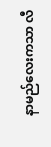နာမည်လေးကသာ လီ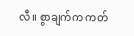လီ။ စွာချက်က ကတ်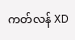ကတ်လန် XD